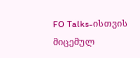FO Talks-ისთვის მიცემულ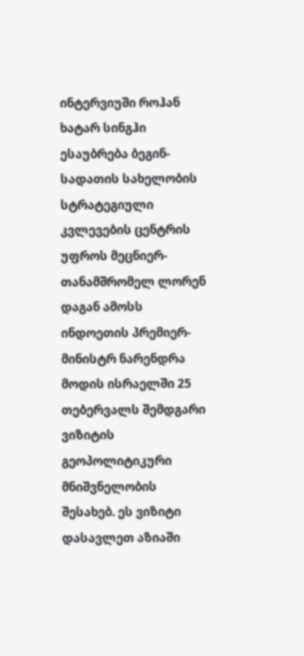ინტერვიუში როჰან ხატარ სინგჰი ესაუბრება ბეგინ-სადათის სახელობის სტრატეგიული კვლევების ცენტრის უფროს მეცნიერ-თანამშრომელ ლორენ დაგან ამოსს ინდოეთის პრემიერ-მინისტრ ნარენდრა მოდის ისრაელში 25 თებერვალს შემდგარი ვიზიტის გეოპოლიტიკური მნიშვნელობის შესახებ. ეს ვიზიტი დასავლეთ აზიაში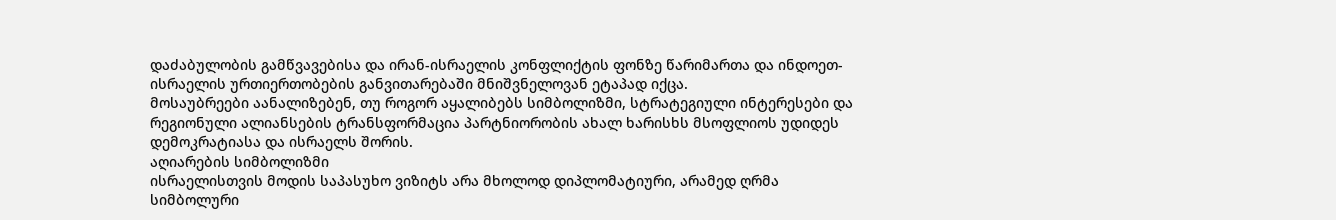დაძაბულობის გამწვავებისა და ირან-ისრაელის კონფლიქტის ფონზე წარიმართა და ინდოეთ-ისრაელის ურთიერთობების განვითარებაში მნიშვნელოვან ეტაპად იქცა.
მოსაუბრეები აანალიზებენ, თუ როგორ აყალიბებს სიმბოლიზმი, სტრატეგიული ინტერესები და რეგიონული ალიანსების ტრანსფორმაცია პარტნიორობის ახალ ხარისხს მსოფლიოს უდიდეს დემოკრატიასა და ისრაელს შორის.
აღიარების სიმბოლიზმი
ისრაელისთვის მოდის საპასუხო ვიზიტს არა მხოლოდ დიპლომატიური, არამედ ღრმა სიმბოლური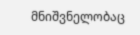მნიშვნელობაც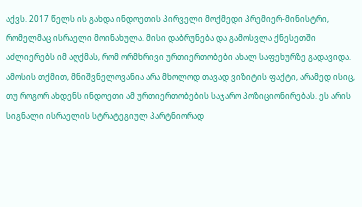აქვს. 2017 წელს ის გახდა ინდოეთის პირველი მოქმედი პრემიერ-მინისტრი, რომელმაც ისრაელი მოინახულა. მისი დაბრუნება და გამოსვლა ქნესეთში აძლიერებს იმ აღქმას, რომ ორმხრივი ურთიერთობები ახალ საფეხურზე გადავიდა.
ამოსის თქმით, მნიშვნელოვანია არა მხოლოდ თავად ვიზიტის ფაქტი, არამედ ისიც, თუ როგორ ახდენს ინდოეთი ამ ურთიერთობების საჯარო პოზიციონირებას. ეს არის სიგნალი ისრაელის სტრატეგიულ პარტნიორად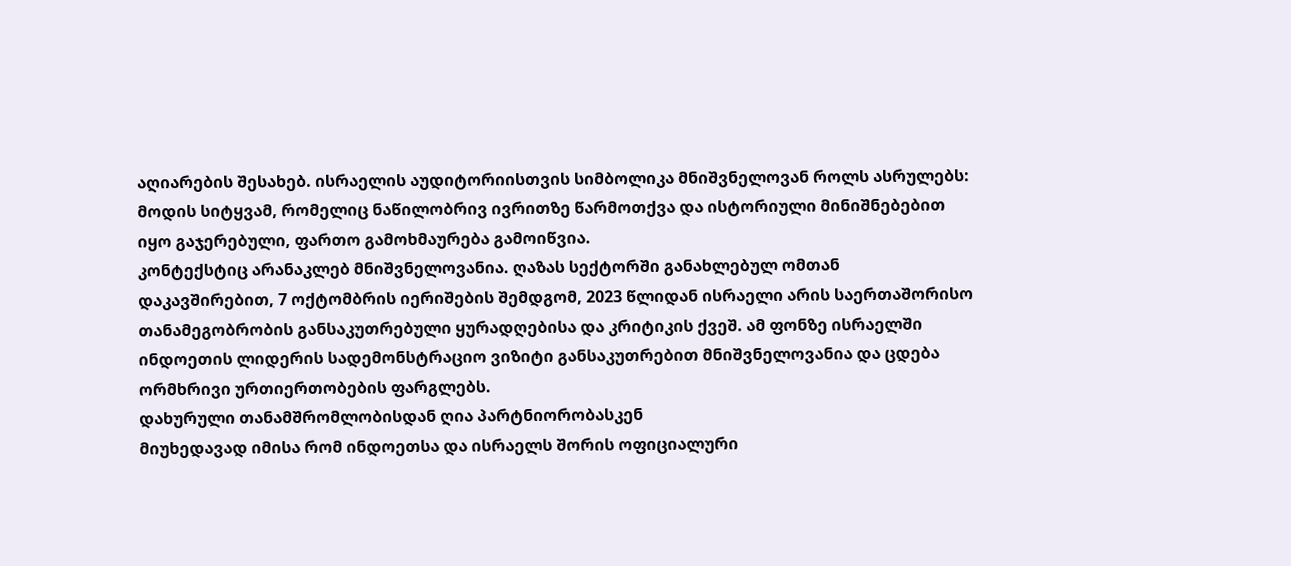აღიარების შესახებ. ისრაელის აუდიტორიისთვის სიმბოლიკა მნიშვნელოვან როლს ასრულებს: მოდის სიტყვამ, რომელიც ნაწილობრივ ივრითზე წარმოთქვა და ისტორიული მინიშნებებით იყო გაჯერებული, ფართო გამოხმაურება გამოიწვია.
კონტექსტიც არანაკლებ მნიშვნელოვანია. ღაზას სექტორში განახლებულ ომთან დაკავშირებით, 7 ოქტომბრის იერიშების შემდგომ, 2023 წლიდან ისრაელი არის საერთაშორისო თანამეგობრობის განსაკუთრებული ყურადღებისა და კრიტიკის ქვეშ. ამ ფონზე ისრაელში ინდოეთის ლიდერის სადემონსტრაციო ვიზიტი განსაკუთრებით მნიშვნელოვანია და ცდება ორმხრივი ურთიერთობების ფარგლებს.
დახურული თანამშრომლობისდან ღია პარტნიორობასკენ
მიუხედავად იმისა რომ ინდოეთსა და ისრაელს შორის ოფიციალური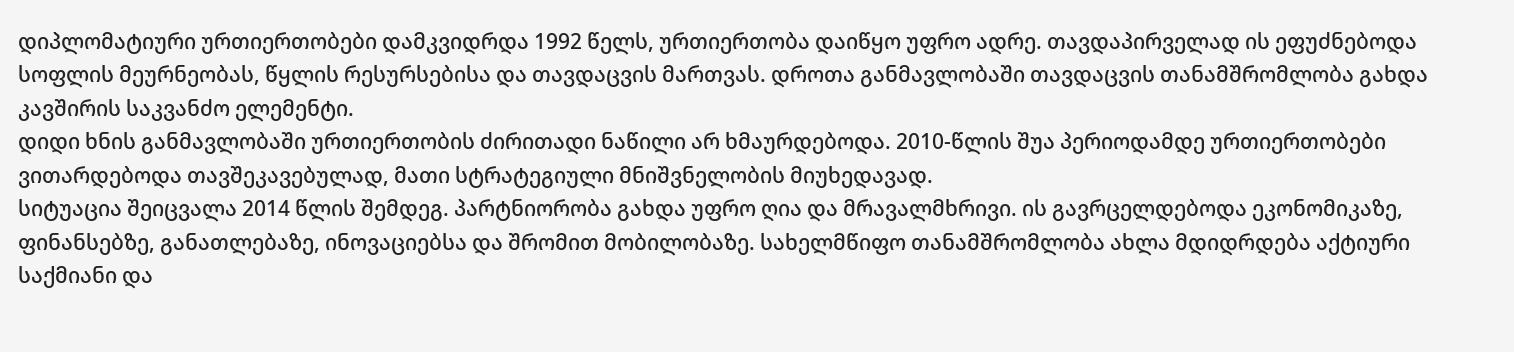დიპლომატიური ურთიერთობები დამკვიდრდა 1992 წელს, ურთიერთობა დაიწყო უფრო ადრე. თავდაპირველად ის ეფუძნებოდა სოფლის მეურნეობას, წყლის რესურსებისა და თავდაცვის მართვას. დროთა განმავლობაში თავდაცვის თანამშრომლობა გახდა კავშირის საკვანძო ელემენტი.
დიდი ხნის განმავლობაში ურთიერთობის ძირითადი ნაწილი არ ხმაურდებოდა. 2010-წლის შუა პერიოდამდე ურთიერთობები ვითარდებოდა თავშეკავებულად, მათი სტრატეგიული მნიშვნელობის მიუხედავად.
სიტუაცია შეიცვალა 2014 წლის შემდეგ. პარტნიორობა გახდა უფრო ღია და მრავალმხრივი. ის გავრცელდებოდა ეკონომიკაზე, ფინანსებზე, განათლებაზე, ინოვაციებსა და შრომით მობილობაზე. სახელმწიფო თანამშრომლობა ახლა მდიდრდება აქტიური საქმიანი და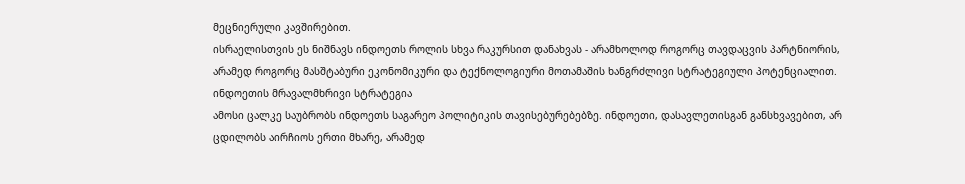მეცნიერული კავშირებით.
ისრაელისთვის ეს ნიშნავს ინდოეთს როლის სხვა რაკურსით დანახვას - არამხოლოდ როგორც თავდაცვის პარტნიორის, არამედ როგორც მასშტაბური ეკონომიკური და ტექნოლოგიური მოთამაშის ხანგრძლივი სტრატეგიული პოტენციალით.
ინდოეთის მრავალმხრივი სტრატეგია
ამოსი ცალკე საუბრობს ინდოეთს საგარეო პოლიტიკის თავისებურებებზე. ინდოეთი, დასავლეთისგან განსხვავებით, არ ცდილობს აირჩიოს ერთი მხარე, არამედ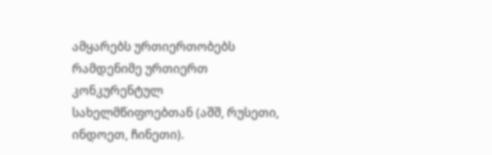ამყარებს ურთიერთობებს რამდენიმე ურთიერთ კონკურენტულ სახელმწიფოებთან (აშშ, რუსეთი, ინდოეთ, ჩინეთი).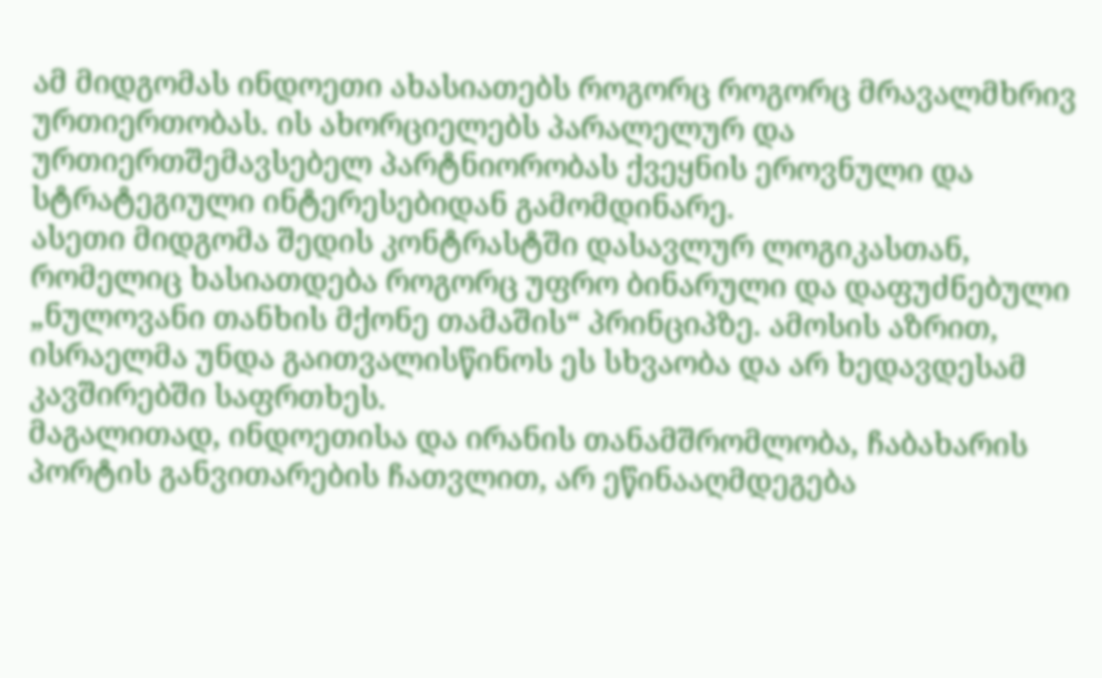ამ მიდგომას ინდოეთი ახასიათებს როგორც როგორც მრავალმხრივ ურთიერთობას. ის ახორციელებს პარალელურ და ურთიერთშემავსებელ პარტნიორობას ქვეყნის ეროვნული და სტრატეგიული ინტერესებიდან გამომდინარე.
ასეთი მიდგომა შედის კონტრასტში დასავლურ ლოგიკასთან, რომელიც ხასიათდება როგორც უფრო ბინარული და დაფუძნებული „ნულოვანი თანხის მქონე თამაშის“ პრინციპზე. ამოსის აზრით, ისრაელმა უნდა გაითვალისწინოს ეს სხვაობა და არ ხედავდესამ კავშირებში საფრთხეს.
მაგალითად, ინდოეთისა და ირანის თანამშრომლობა, ჩაბახარის პორტის განვითარების ჩათვლით, არ ეწინააღმდეგება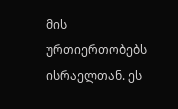მის ურთიერთობებს ისრაელთან. ეს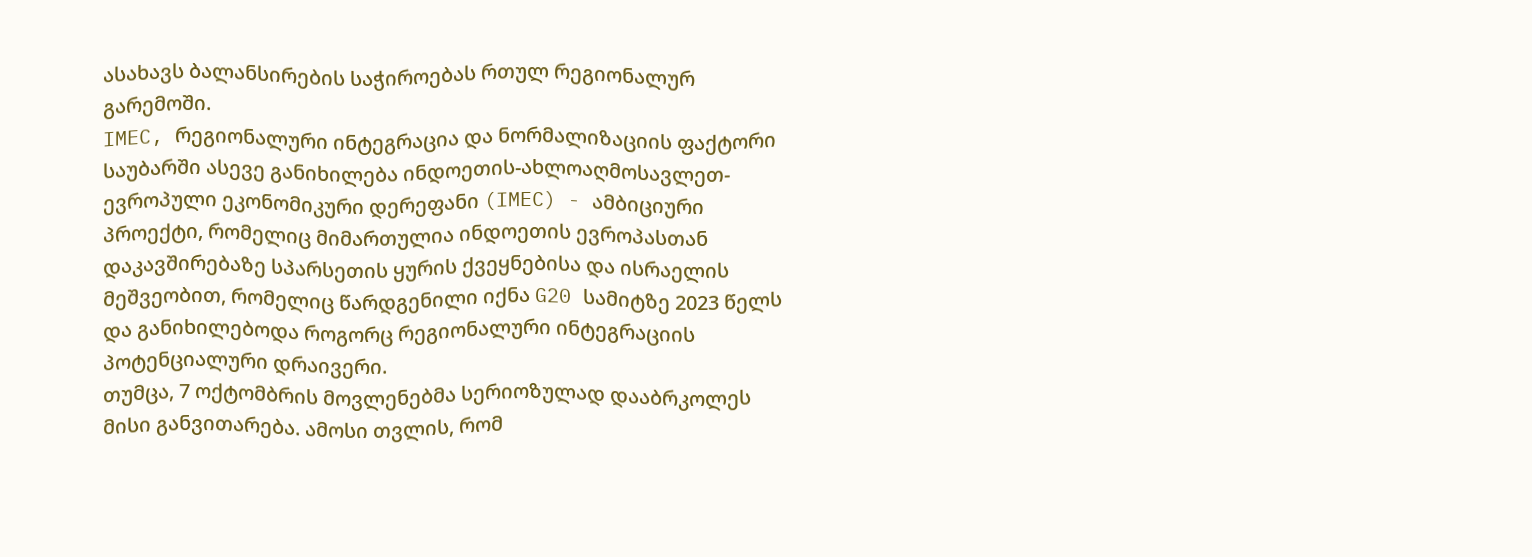ასახავს ბალანსირების საჭიროებას რთულ რეგიონალურ გარემოში.
IMEC, რეგიონალური ინტეგრაცია და ნორმალიზაციის ფაქტორი
საუბარში ასევე განიხილება ინდოეთის-ახლოაღმოსავლეთ-ევროპული ეკონომიკური დერეფანი (IMEC) - ამბიციური პროექტი, რომელიც მიმართულია ინდოეთის ევროპასთან დაკავშირებაზე სპარსეთის ყურის ქვეყნებისა და ისრაელის მეშვეობით, რომელიც წარდგენილი იქნა G20 სამიტზე 2023 წელს და განიხილებოდა როგორც რეგიონალური ინტეგრაციის პოტენციალური დრაივერი.
თუმცა, 7 ოქტომბრის მოვლენებმა სერიოზულად დააბრკოლეს მისი განვითარება. ამოსი თვლის, რომ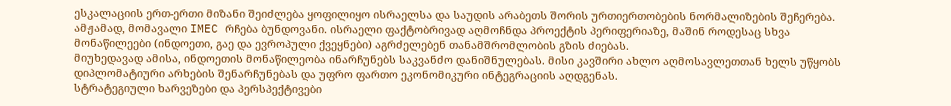ესკალაციის ერთ-ერთი მიზანი შეიძლება ყოფილიყო ისრაელსა და საუდის არაბეთს შორის ურთიერთობების ნორმალიზების შეჩერება.
ამჟამად, მომავალი IMEC რჩება ბუნდოვანი. ისრაელი ფაქტობრივად აღმოჩნდა პროექტის პერიფერიაზე, მაშინ როდესაც სხვა მონაწილეები (ინდოეთი, გაე და ევროპული ქვეყნები) აგრძელებენ თანამშრომლობის გზის ძიებას.
მიუხედავად ამისა, ინდოეთის მონაწილეობა ინარჩუნებს საკვანძო დანიშნულებას. მისი კავშირი ახლო აღმოსავლეთთან ხელს უწყობს დიპლომატიური არხების შენარჩუნებას და უფრო ფართო ეკონომიკური ინტეგრაციის აღდგენას.
სტრატეგიული ხარვეზები და პერსპექტივები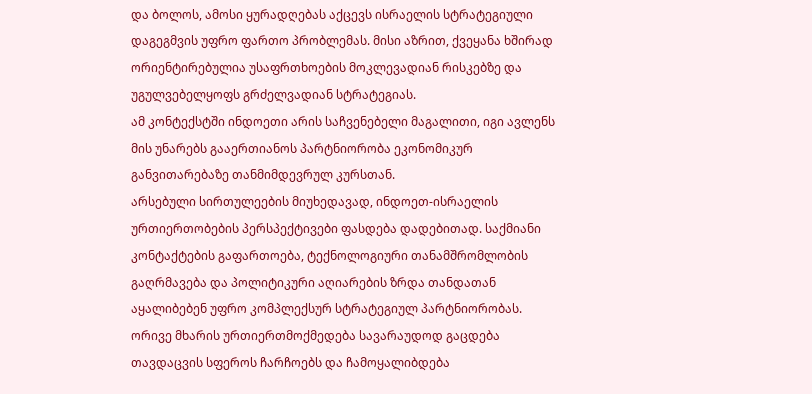და ბოლოს, ამოსი ყურადღებას აქცევს ისრაელის სტრატეგიული დაგეგმვის უფრო ფართო პრობლემას. მისი აზრით, ქვეყანა ხშირად ორიენტირებულია უსაფრთხოების მოკლევადიან რისკებზე და უგულვებელყოფს გრძელვადიან სტრატეგიას.
ამ კონტექსტში ინდოეთი არის საჩვენებელი მაგალითი, იგი ავლენს მის უნარებს გააერთიანოს პარტნიორობა ეკონომიკურ განვითარებაზე თანმიმდევრულ კურსთან.
არსებული სირთულეების მიუხედავად, ინდოეთ-ისრაელის ურთიერთობების პერსპექტივები ფასდება დადებითად. საქმიანი კონტაქტების გაფართოება, ტექნოლოგიური თანამშრომლობის გაღრმავება და პოლიტიკური აღიარების ზრდა თანდათან აყალიბებენ უფრო კომპლექსურ სტრატეგიულ პარტნიორობას.
ორივე მხარის ურთიერთმოქმედება სავარაუდოდ გაცდება თავდაცვის სფეროს ჩარჩოებს და ჩამოყალიბდება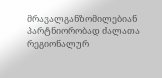მრავალგანზომილებიან პარტნიორობად ძალათა რეგიონალურ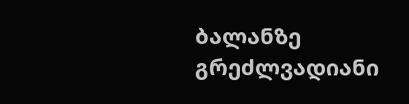ბალანზე გრეძლვადიანი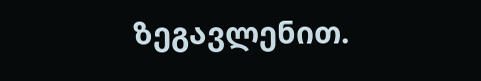ზეგავლენით.